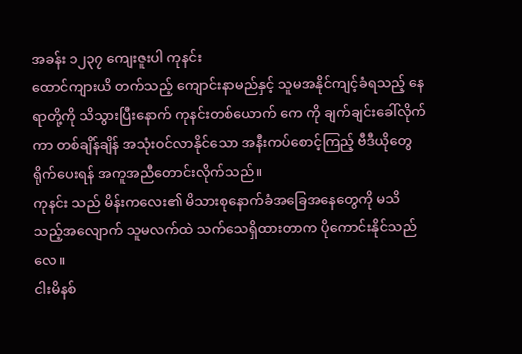အခန်း ၁၂၃၇ ကျေးဇူးပါ ကုနင်း
ထောင်ကျားယိ တက်သည့် ကျောင်းနာမည်နှင့် သူမအနိုင်ကျင့်ခံရသည့် နေရာတို့ကို သိသွားပြီးနောက် ကုနင်းတစ်ယောက် ကေ ကို ချက်ချင်းခေါ်လိုက်ကာ တစ်ချိန်ချိန် အသုံးဝင်လာနိုင်သော အနီးကပ်စောင့်ကြည့် ဗီဒီယိုတွေ ရိုက်ပေးရန် အကူအညီတောင်းလိုက်သည်။
ကုနင်း သည် မိန်းကလေး၏ မိသားစုနောက်ခံအခြေအနေတွေကို မသိသည့်အလျောက် သူမလက်ထဲ သက်သေရှိထားတာက ပိုကောင်းနိုင်သည်လေ။
ငါးမိနစ်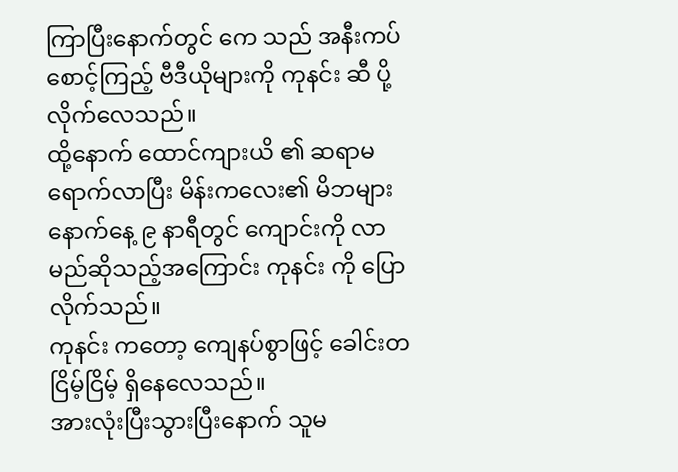ကြာပြီးနောက်တွင် ကေ သည် အနီးကပ်စောင့်ကြည့် ဗီဒီယိုများကို ကုနင်း ဆီ ပို့လိုက်လေသည်။
ထို့နောက် ထောင်ကျားယိ ၏ ဆရာမရောက်လာပြီး မိန်းကလေး၏ မိဘများ နောက်နေ့ ၉ နာရီတွင် ကျောင်းကို လာမည်ဆိုသည့်အကြောင်း ကုနင်း ကို ပြောလိုက်သည်။
ကုနင်း ကတော့ ကျေနပ်စွာဖြင့် ခေါင်းတငြိမ့်ငြိမ့် ရှိနေလေသည်။
အားလုံးပြီးသွားပြီးနောက် သူမ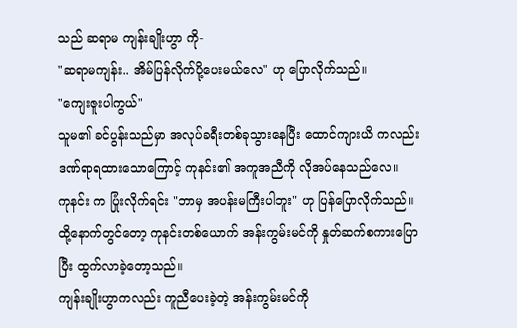သည် ဆရာမ ကျန်းချိုးဟွာ ကို-
"ဆရာမကျန်း.. အိမ်ပြန်လိုက်ပို့ပေးမယ်လေ" ဟု ပြောလိုက်သည်။
"ကျေးဇူးပါကွယ်"
သူမ၏ ခင်ပွန်းသည်မှာ အလုပ်ခရီးတစ်ခုသွားနေပြီး ထောင်ကျားယိ ကလည်း ဒဏ်ရာရထားသောကြောင့် ကုနင်း၏ အကူအညီကို လိုအပ်နေသည်လေ။
ကုနင်း က ပြုံးလိုက်ရင်း "ဘာမှ အပန်းမကြီးပါဘူး" ဟု ပြန်ပြောလိုက်သည်။
ထို့နောက်တွင်တော့ ကုနင်းတစ်ယောက် အန်းကွမ်းမင်ကို နှုတ်ဆက်စကားပြောပြီး ထွက်လာခဲ့တော့သည်။
ကျန်းချိုးဟွာကလည်း ကူညီပေးခဲ့တဲ့ အန်းကွမ်းမင်ကို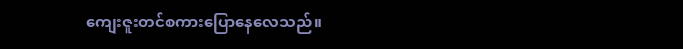ကျေးဇူးတင်စကားပြောနေလေသည်။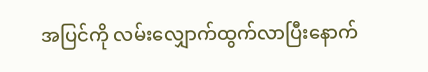အပြင်ကို လမ်းလျှောက်ထွက်လာပြီးနောက်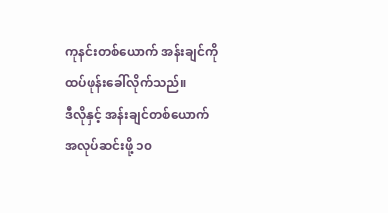ကုနင်းတစ်ယောက် အန်းချင်ကို ထပ်ဖုန်းခေါ်လိုက်သည်။
ဒီလိုနှင့် အန်းချင်တစ်ယောက် အလုပ်ဆင်းဖို့ ၁၀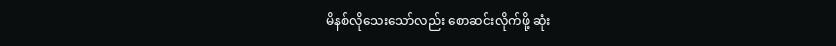မိနစ်လိုသေးသော်လည်း စောဆင်းလိုက်ဖို့ ဆုံး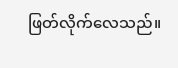ဖြတ်လိုက်လေသည်။